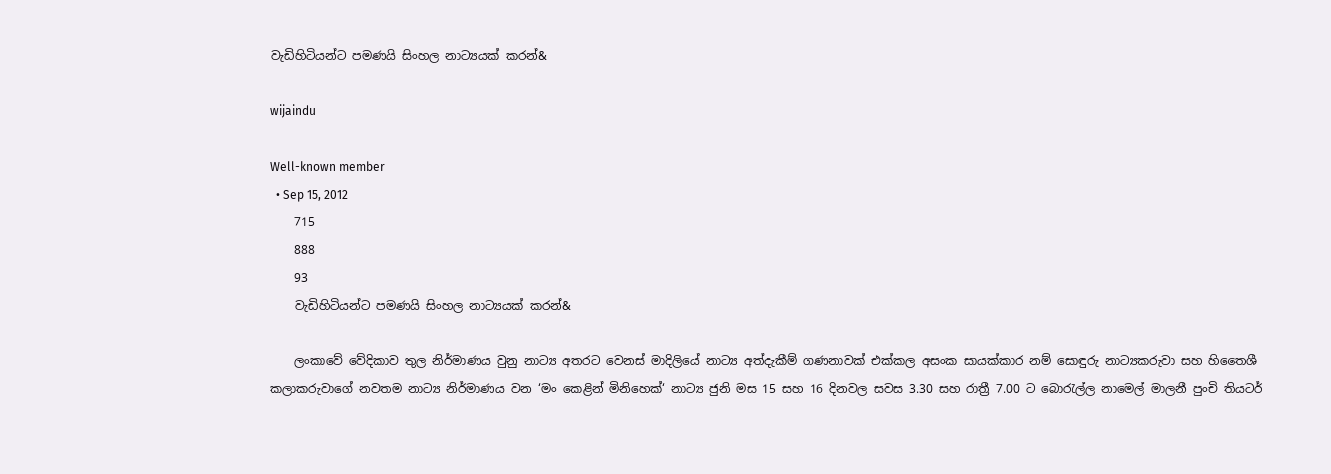වැඩිහිටියන්ට පමණයි සිංහල නාට්‍යයක් කරන්&

wijaindu

Well-known member
  • Sep 15, 2012
    715
    888
    93
    වැඩිහිටියන්ට පමණයි සිංහල නාට්‍යයක් කරන්&

    ලංකාවේ වේදිකාව තුල නිර්මාණය වුනු නාට්‍ය අතරට වෙනස් මාදිලියේ නාට්‍ය අත්දැකීම් ගණනාවක් එක්කල අසංක සායක්කාර නම් සොඳුරු නාට්‍යකරුවා සහ හිතෛශී කලාකරුවාගේ නවතම නාට්‍ය නිර්මාණය වන ‘මං කෙළින් මිනිහෙක්‘ නාට්‍ය ජුනි මස 15 සහ 16 දිනවල සවස 3.30 සහ රාත්‍රී 7.00 ට බොරැල්ල නාමෙල් මාලනී පුංචි තියටර්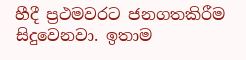හීදී ප්‍රථමවරට ජනගතකිරීම සිදුවෙනවා. ඉතාම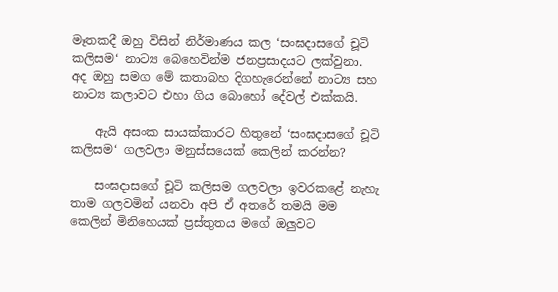මෑතකදී ඔහු විසින් නිර්මාණය කල ‘සංඝදාසගේ චූටි කලිසම‘ නාට්‍ය බෙහෙවින්ම ජනප්‍රසාදයට ලක්වුනා. අද ඔහු සමග මේ කතාබහ දිගහැරෙන්නේ නාට්‍ය සහ නාට්‍ය කලාවට එහා ගිය බොහෝ දේවල් එක්කයි.

    ඇයි අසංක සායක්කාරට හිතුනේ ‘සංඝදාසගේ චූටි කලිසම‘ ගලවලා මනුස්සයෙක් කෙලින් කරන්න?

    සංඝදාසගේ චූටි කලිසම ගලවලා ඉවරකළේ නැහැ තාම ගලවමින් යනවා අපි ඒ අතරේ තමයි මම කෙලින් මිනිහෙයක් ප්‍රස්තුතය මගේ ඔලුවට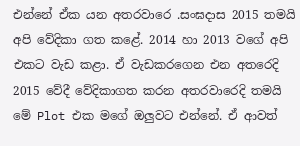එන්නේ ඒක යන අතරවාරෙ .සංඝදාස 2015 තමයි අපි වේදිකා ගත කළේ. 2014 හා 2013 වගේ අපි එකට වැඩ කළා. ඒ වැඩකරගෙන එන අතරෙදි 2015 වේදී වේදිකාගත කරන අතරවාරෙදි තමයි මේ Plot එක මගේ ඔලුවට එන්නේ. ඒ ආවත්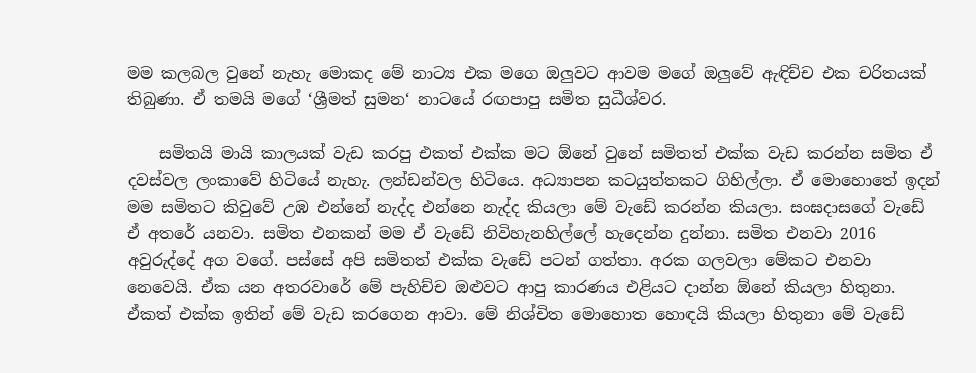මම කලබල වුනේ නැහැ මොකද මේ නාට්‍ය එක මගෙ ඔලුවට ආවම මගේ ඔලුවේ ඇඳිච්ච එක චරිතයක් තිබුණා. ඒ තමයි මගේ ‘ශ්‍රීමත් සුමන‘ නාටයේ රඟපාපු සමිත සුධීශ්වර.

    සමිතයි මායි කාලයක් වැඩ කරපු එකත් එක්ක මට ඕනේ වුනේ සමිතත් එක්ක වැඩ කරන්න සමිත ඒ දවස්වල ලංකාවේ හිටියේ නැහැ. ලන්ඩන්වල හිටියෙ. අධ්‍යාපන කටයුත්තකට ගිහිල්ලා. ඒ මොහොතේ ඉදන් මම සමිතට කිවුවේ උඹ එන්නේ නැද්ද එන්නෙ නැද්ද කියලා මේ වැඩේ කරන්න කියලා. සංඝදාසගේ වැඩේ ඒ අතරේ යනවා. සමිත එනකන් මම ඒ වැඩේ නිවිහැනහිල්ලේ හැදෙන්න දුන්නා. සමිත එනවා 2016 අවුරුද්දේ අග වගේ. පස්සේ අපි සමිතත් එක්ක වැඩේ පටන් ගත්තා. අරක ගලවලා මේකට එනවා නෙවෙයි. ඒක යන අතරවාරේ මේ පැහිච්ච ඔළුවට ආපු කාරණය එළියට දාන්න ඕනේ කියලා හිතුනා. ඒකත් එක්ක ඉතින් මේ වැඩ කරගෙන ආවා. මේ නිශ්චිත මොහොත හොඳයි කියලා හිතුනා මේ වැඩේ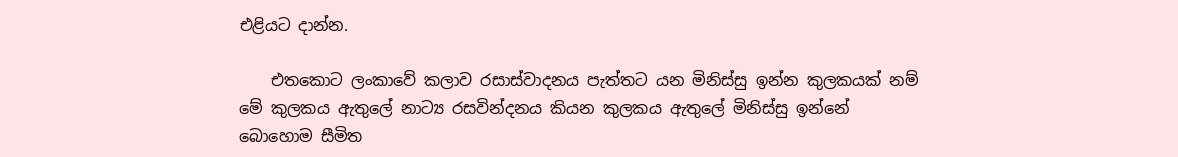එළියට දාන්න.

    එතකොට ලංකාවේ කලාව රසාස්වාදනය පැත්තට යන මිනිස්සු ඉන්න කුලකයක් නම් මේ කුලකය ඇතුලේ නාට්‍ය රසවින්දනය කියන කුලකය ඇතුලේ මිනිස්සු ඉන්නේ බොහොම සීමිත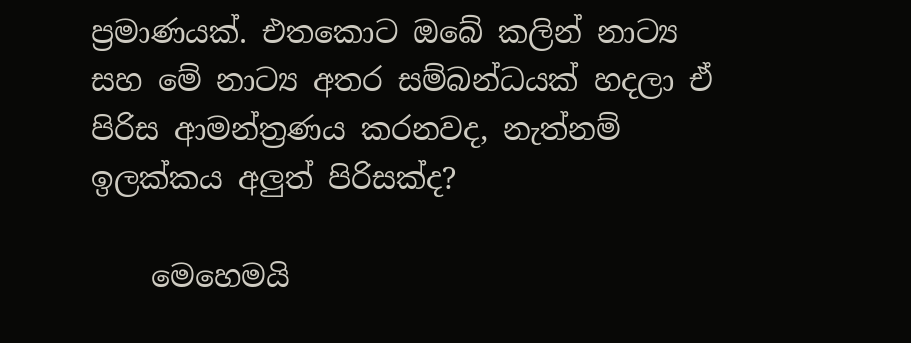ප්‍රමාණයක්. එතකොට ඔබේ කලින් නාට්‍ය සහ මේ නාට්‍ය අතර සම්බන්ධයක් හදලා ඒ පිරිස ආමන්ත්‍රණය කරනවද, නැත්නම් ඉලක්කය අලුත් පිරිසක්ද?

    මෙහෙමයි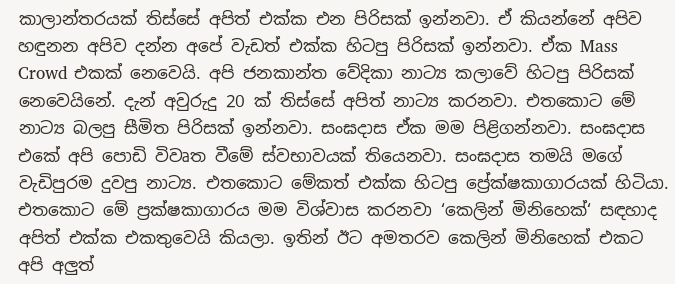කාලාන්තරයක් තිස්සේ අපිත් එක්ක එන පිරිසක් ඉන්නවා. ඒ කියන්නේ අපිව හඳුනන අපිව දන්න අපේ වැඩත් එක්ක හිටපු පිරිසක් ඉන්නවා. ඒක Mass Crowd එකක් නෙවෙයි. අපි ජනකාන්ත වේදිකා නාට්‍ය කලාවේ හිටපු පිරිසක් නෙවෙයිනේ. දැන් අවුරුදු 20 ක් තිස්සේ අපිත් නාට්‍ය කරනවා. එතකොට මේ නාට්‍ය බලපු සීමිත පිරිසක් ඉන්නවා. සංඝදාස ඒක මම පිළිගන්නවා. සංඝදාස එකේ අපි පොඩි විවෘත වීමේ ස්වභාවයක් තියෙනවා. සංඝදාස තමයි මගේ වැඩිපුරම දුවපු නාට්‍ය. එතකොට මේකත් එක්ක හිටපු ප්‍රේක්ෂකාගාරයක් හිටියා. එතකොට මේ ප්‍රක්ෂකාගාරය මම විශ්වාස කරනවා ‘කෙලින් මිනිහෙක්‘ සඳහාද අපිත් එක්ක එකතුවෙයි කියලා. ඉතින් ඊට අමතරව කෙලින් මිනිහෙක් එකට අපි අලුත්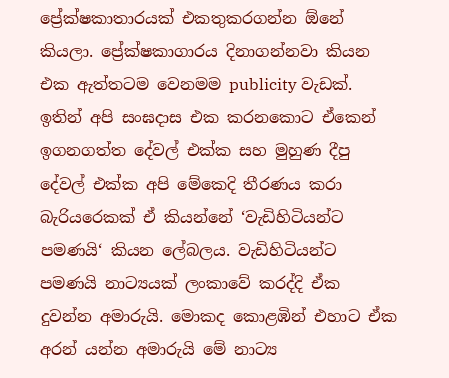ප්‍රේක්ෂකාතාරයක් එකතුකරගන්න ඕනේ කියලා. ප්‍රේක්ෂකාගාරය දිනාගන්නවා කියන එක ඇත්තටම වෙනමම publicity වැඩක්. ඉතින් අපි සංඝදාස එක කරනකොට ඒකෙන් ඉගනගත්ත දේවල් එක්ක සහ මුහුණ දීපු දේවල් එක්ක අපි මේකෙදි තීරණය කරා බැරියරෙකක් ඒ කියන්නේ ‘වැඩිහිටියන්ට පමණයි‘ කියන ලේබලය. වැඩිහිටියන්ට පමණයි නාට්‍යයක් ලංකාවේ කරද්දි ඒක දුවන්න අමාරුයි. මොකද කොළඹින් එහාට ඒක අරන් යන්න අමාරුයි මේ නාට්‍ය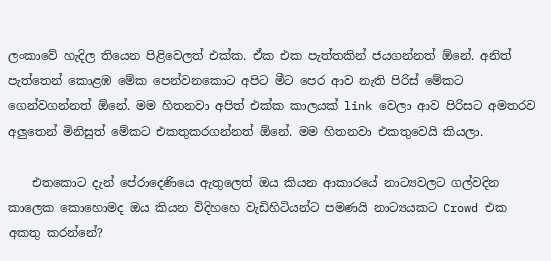ලංකාවේ හැදිල තියෙන පිළිවෙලත් එක්ක. ඒක එක පැත්තකින් ජයගන්නත් ඕනේ. අනිත් පැත්තෙන් කොළඹ මේක පෙන්වනකොට අපිට මීට පෙර ආව නැති පිරිස් මේකට ගෙන්වගන්නත් ඕනේ. මම හිතනවා අපිත් එක්ක කාලයක් link වෙලා ආව පිරිසට අමතරව අලුතෙන් මිනිසුත් මේකට එකතුකරගන්නත් ඕනේ. මම හිතනවා එකතුවෙයි කියලා.

    එතකොට දැන් පේරාදෙණියෙ ඇතුලෙත් ඔය කියන ආකාරයේ නාට්‍යවලට ගල්වදින කාලෙක කොහොමද ඔය කියන විදිහහෙ වැඩිහිටියන්ට පමණයි නාට්‍යයකට Crowd එක අකතු කරන්නේ?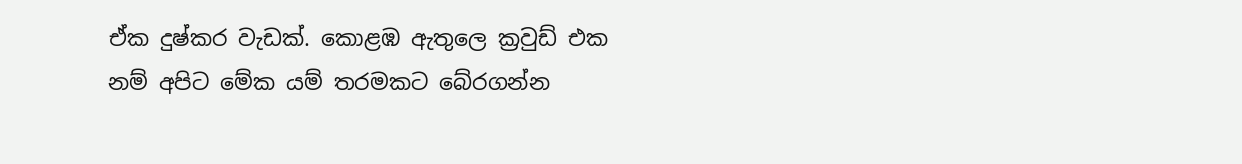ඒක දුෂ්කර වැඩක්. කොළඹ ඇතුලෙ ක්‍රවුඩ් එක නම් අපිට මේක යම් තරමකට බේරගන්න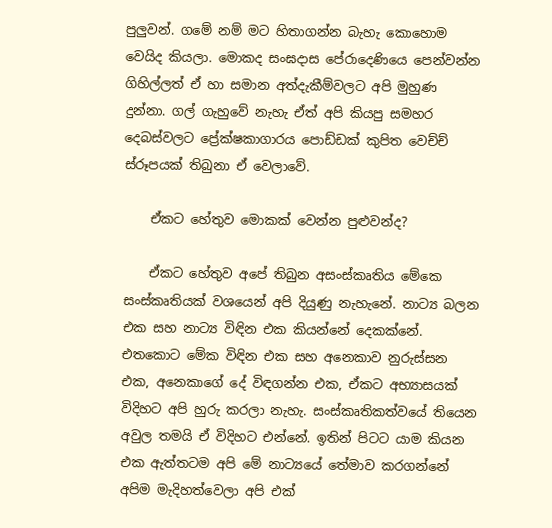පුලුවන්. ගමේ නම් මට හිතාගන්න බැහැ කොහොම වෙයිද කියලා. මොකද සංඝදාස පේරාදෙණියෙ පෙන්වන්න ගිහිල්ලත් ඒ හා සමාන අත්දැකීම්වලට අපි මුහුණ දුන්නා. ගල් ගැහුවේ නැහැ ඒත් අපි කියපු සමහර දෙබස්වලට ප්‍රේක්ෂකාගාරය පොඩ්ඩක් කුපිත වෙච්ච් ස්රූපයක් තිබුනා ඒ වෙලාවේ.

    ඒකට හේතුව මොකක් වෙන්න පුළුවන්ද?

    ඒකට හේතුව අපේ තිබුන අසංස්කෘතිය මේකෙ සංස්කෘතියක් වශයෙන් අපි දියුණු නැහැනේ. නාට්‍ය බලන එක සහ නාට්‍ය විඳින එක කියන්නේ දෙකක්නේ. එතකොට මේක විඳින එක සහ අනෙකාව නුරුස්සන එක, අනෙකාගේ දේ විඳගන්න එක, ඒකට අභ්‍යාසයක් විදිහට අපි හුරු කරලා නැහැ. සංස්කෘතිකත්වයේ තියෙන අවුල තමයි ඒ විදිහට එන්නේ. ඉතින් පිටට යාම කියන එක ඇත්තටම අපි මේ නාට්‍යයේ තේමාව කරගන්නේ අපිම මැදිහත්වෙලා අපි එක්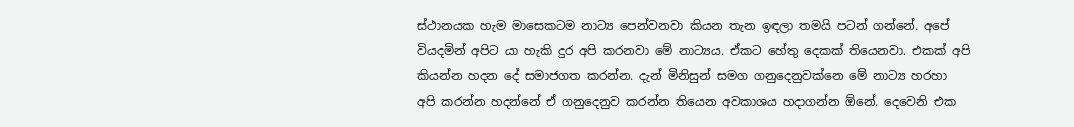ස්ථානයක හැම මාසෙකටම නාට්‍ය පෙන්වනවා කියන තැන ඉඳලා තමයි පටන් ගන්නේ. අපේ වියදමින් අපිට යා හැකි දුර අපි කරනවා මේ නාට්‍යය. ඒකට හේතු දෙකක් තියෙනවා. එකක් අපි කියන්න හදන දේ සමාජගත කරන්න. දැන් මිනිසුන් සමග ගනුදෙනුවක්නෙ මේ නාට්‍ය හරහා අපි කරන්න හදන්නේ ඒ ගනුදෙනුව කරන්න තියෙන අවකාශය හදාගන්න ඕනේ. දෙවෙනි එක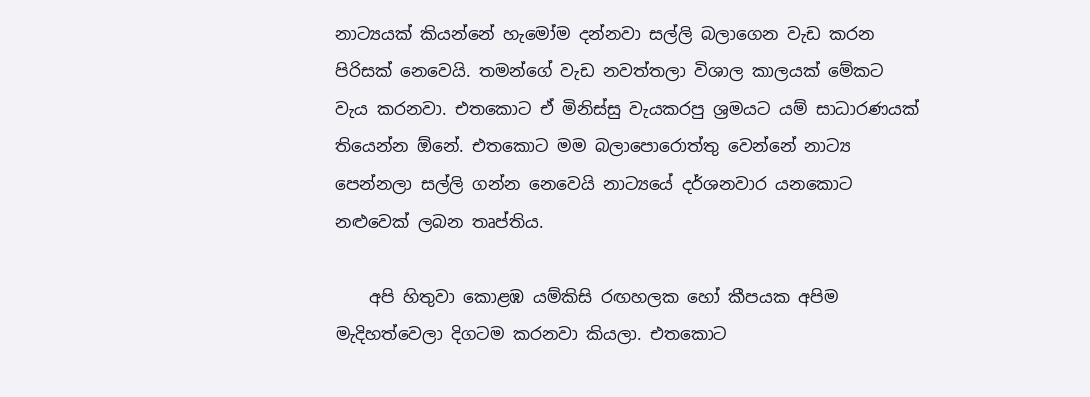නාට්‍යයක් කියන්නේ හැමෝම දන්නවා සල්ලි බලාගෙන වැඩ කරන පිරිසක් නෙවෙයි. තමන්ගේ වැඩ නවත්තලා විශාල කාලයක් මේකට වැය කරනවා. එතකොට ඒ මිනිස්සු වැයකරපු ශ්‍රමයට යම් සාධාරණයක් තියෙන්න ඕනේ. එතකොට මම බලාපොරොත්තු වෙන්නේ නාට්‍ය පෙන්නලා සල්ලි ගන්න නෙවෙයි නාට්‍යයේ දර්ශනවාර යනකොට නළුවෙක් ලබන තෘප්තිය.

    අපි හිතුවා කොළඹ යම්කිසි රඟහලක හෝ කීපයක අපිම මැදිහත්වෙලා දිගටම කරනවා කියලා. එතකොට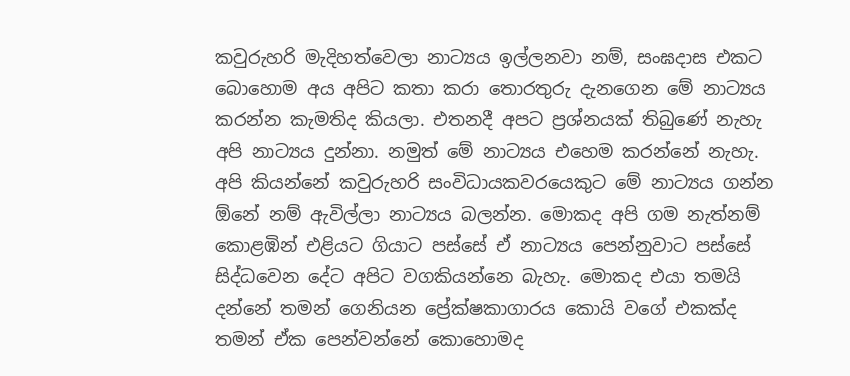කවුරුහරි මැදිහත්වෙලා නාට්‍යය ඉල්ලනවා නම්, සංඝදාස එකට බොහොම අය අපිට කතා කරා තොරතුරු දැනගෙන මේ නාට්‍යය කරන්න කැමතිද කියලා. එතනදී අපට ප්‍රශ්නයක් තිබුණේ නැහැ අපි නාට්‍යය දුන්නා. නමුත් මේ නාට්‍යය එහෙම කරන්නේ නැහැ. අපි කියන්නේ කවුරුහරි සංවිධායකවරයෙකුට මේ නාට්‍යය ගන්න ඕනේ නම් ඇවිල්ලා නාට්‍යය බලන්න. මොකද අපි ගම නැත්නම් කොළඹින් එළියට ගියාට පස්සේ ඒ නාට්‍යය පෙන්නුවාට පස්සේ සිද්ධවෙන දේට අපිට වගකියන්නෙ බැහැ. මොකද එයා තමයි දන්නේ තමන් ගෙනියන ප්‍රේක්ෂකාගාරය කොයි වගේ එකක්ද තමන් ඒක පෙන්වන්නේ කොහොමද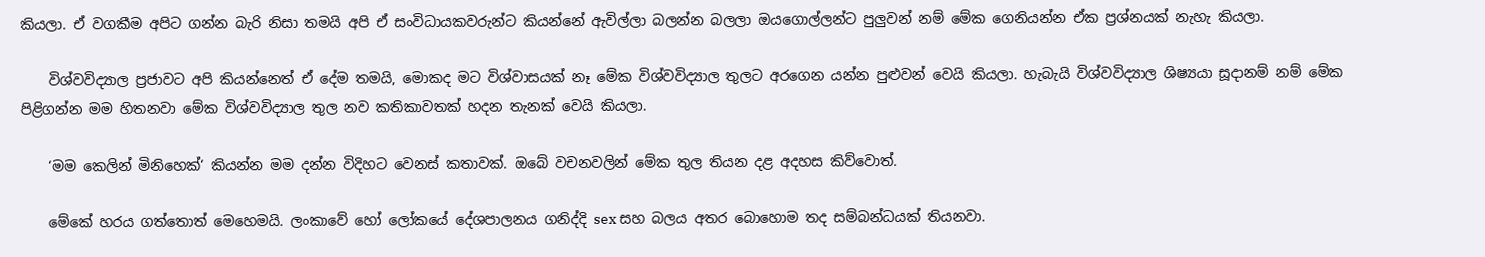කියලා. ඒ වගකීම අපිට ගන්න බැරි නිසා තමයි අපි ඒ සංවිධායකවරුන්ට කියන්නේ ඇවිල්ලා බලන්න බලලා ඔයගොල්ලන්ට පුලුවන් නම් මේක ගෙනියන්න ඒක ප්‍රශ්නයක් නැහැ කියලා.

    විශ්වවිද්‍යාල ප්‍රජාවට අපි කියන්නෙත් ඒ දේම තමයි, මොකද මට විශ්වාසයක් නෑ මේක විශ්වවිද්‍යාල තුලට අරගෙන යන්න පුළුවන් වෙයි කියලා. හැබැයි විශ්වවිද්‍යාල ශිෂ්‍යයා සූදානම් නම් මේක පිළිගන්න මම හිතනවා මේක විශ්වවිද්‍යාල තුල නව කතිකාවතක් හදන තැනක් වෙයි කියලා.

    ‘මම කෙලින් මිනිහෙක්‘ කියන්න මම දන්න විදිහට වෙනස් කතාවක්. ඔබේ වචනවලින් මේක තුල තියන දළ අදහස කිව්වොත්.

    මේකේ හරය ගත්තොත් මෙහෙමයි. ලංකාවේ හෝ ලෝකයේ දේශපාලනය ගනිද්දි sex සහ බලය අතර බොහොම තද සම්බන්ධයක් තියනවා.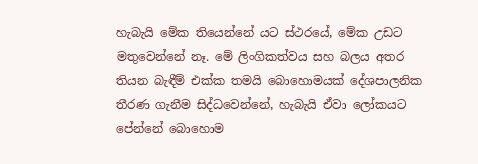හැබැයි මේක තියෙන්නේ යට ස්ථරයේ, මේක උඩට මතුවෙන්නේ නෑ. මේ ලිංගිකත්වය සහ බලය අතර තියන බැඳීම් එක්ක තමයි බොහොමයක් දේශපාලනික තීරණ ගැනීම සිද්ධවෙන්නේ, හැබැයි ඒවා ලෝකයට පේන්නේ බොහොම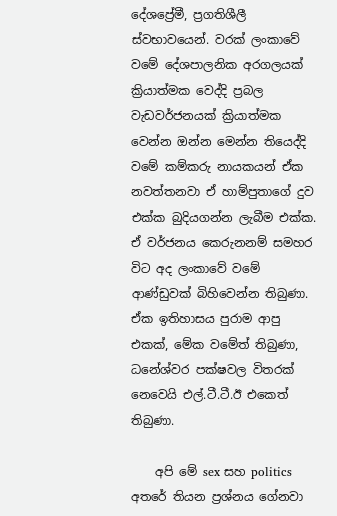දේශප්‍රේමී, ප්‍රගතිශීලී ස්වභාවයෙන්. වරක් ලංකාවේ වමේ දේශපාලනික අරගලයක් ක්‍රියාත්මක වෙද්දි ප්‍රබල වැඩවර්ජනයක් ක්‍රියාත්මක වෙන්න ඔන්න මෙන්න තියෙද්දි වමේ කම්කරු නායකයන් ඒක නවත්තනවා ඒ හාම්පුතාගේ දුව එක්ක බුදියගන්න ලැබීම එක්ක. ඒ වර්ජනය කෙරුනනම් සමහර විට අද ලංකාවේ වමේ ආණ්ඩුවක් බිහිවෙන්න තිබුණා. ඒක ඉතිහාසය පුරාම ආපු එකක්, මේක වමේත් තිබුණා, ධනේශ්වර පක්ෂවල විතරක් නෙවෙයි එල්.ටී.ටී.ඊ එකෙත් තිබුණා.

    අපි මේ sex සහ politics අතරේ තියන ප්‍රශ්නය ගේනවා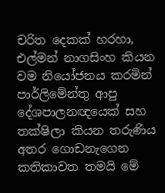චරිත දෙකක් හරහා, එල්මන් නාගසිංහ කියන වම නියෝජනය කරමින් පාර්ලිමේන්තු ආපු දේශපාලනඥයෙක් සහ තක්ෂිලා කියන තරුණිය අතර ගොඩනැගෙන කතිකාවත තමයි මේ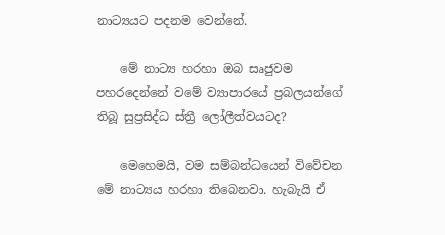නාට්‍යයට පදනම වෙන්නේ.

    මේ නාට්‍ය හරහා ඔබ සෘජුවම පහරදෙන්නේ වමේ ව්‍යාපාරයේ ප්‍රබලයන්ගේ තිබූ සුප්‍රසිද්ධ ස්ත්‍රී ලෝලීත්වයටද?

    මෙහෙමයි, වම සම්බන්ධයෙන් විවේචන මේ නාට්‍යය හරහා තිබෙනවා. හැබැයි ඒ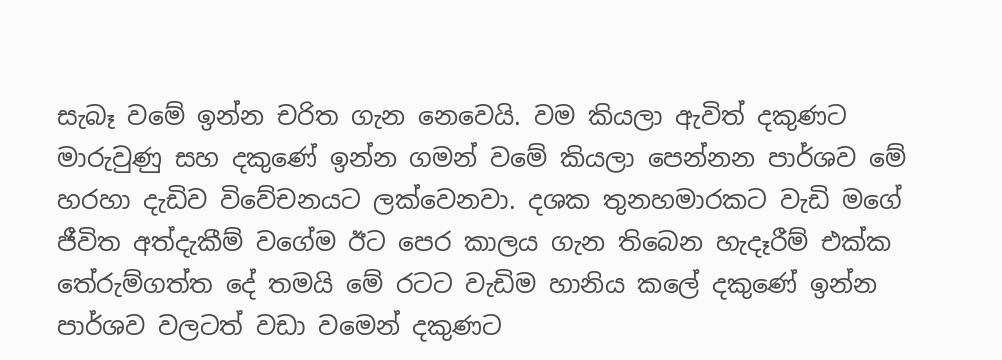සැබෑ වමේ ඉන්න චරිත ගැන නෙවෙයි. වම කියලා ඇවිත් දකුණට මාරුවුණු සහ දකුණේ ඉන්න ගමන් වමේ කියලා පෙන්නන පාර්ශව මේ හරහා දැඩිව විවේචනයට ලක්වෙනවා. දශක තුනහමාරකට වැඩි මගේ ජීවිත අත්දැකීම් වගේම ඊට පෙර කාලය ගැන තිබෙන හැදෑරීම් එක්ක තේරුම්ගත්ත දේ තමයි මේ රටට වැඩිම හානිය කලේ දකුණේ ඉන්න පාර්ශව වලටත් වඩා වමෙන් දකුණට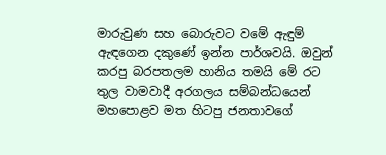මාරුවුණ සහ බොරුවට වමේ ඇඳුම් ඇඳගෙන දකුණේ ඉන්න පාර්ශවයි. ඔවුන් කරපු බරපතලම හානිය තමයි මේ රට තුල වාමවාදී අරගලය සම්බන්ධයෙන් මහපොළව මත හිටපු ජනතාවගේ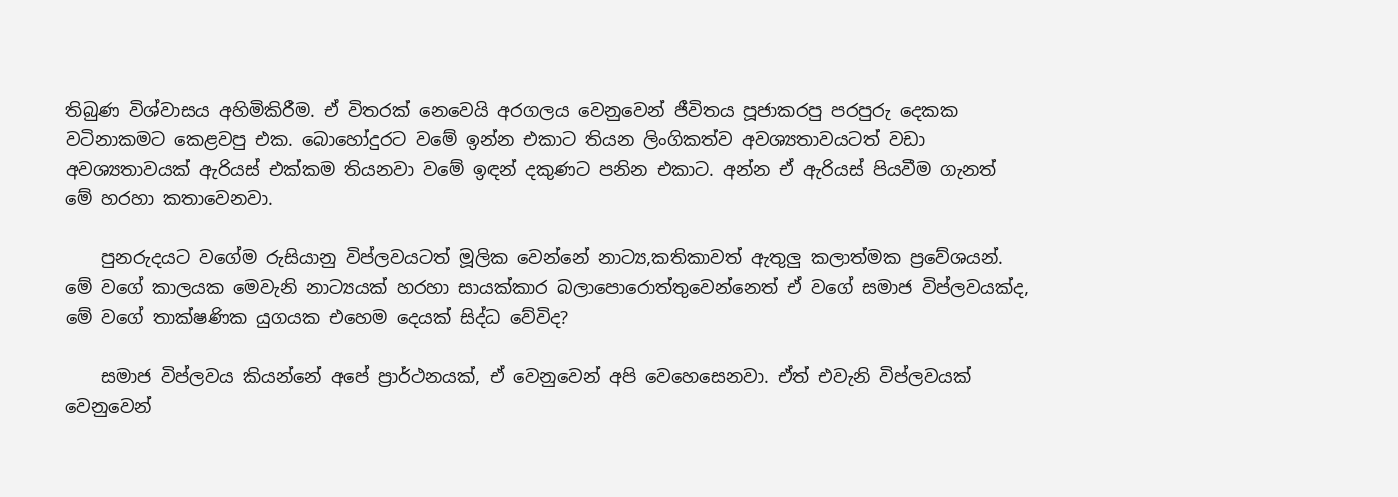තිබුණ විශ්වාසය අහිමිකිරීම. ඒ විතරක් නෙවෙයි අරගලය වෙනුවෙන් ජීවිතය පූජාකරපු පරපුරු දෙකක වටිනාකමට කෙළවපු එක. බොහෝදුරට වමේ ඉන්න එකාට තියන ලිංගිකත්ව අවශ්‍යතාවයටත් වඩා අවශ්‍යතාවයක් ඇරියස් එක්කම තියනවා වමේ ඉඳන් දකුණට පනින එකාට. අන්න ඒ ඇරියස් පියවීම ගැනත් මේ හරහා කතාවෙනවා.

    පුනරුදයට වගේම රුසියානු විප්ලවයටත් මූලික වෙන්නේ නාට්‍ය,කතිකාවත් ඇතුලු කලාත්මක ප්‍රවේශයන්. මේ වගේ කාලයක මෙවැනි නාට්‍යයක් හරහා සායක්කාර බලාපොරොත්තුවෙන්නෙත් ඒ වගේ සමාජ විප්ලවයක්ද, මේ වගේ තාක්ෂණික යුගයක එහෙම දෙයක් සිද්ධ වේවිද?

    සමාජ විප්ලවය කියන්නේ අපේ ප්‍රාර්ථනයක්, ඒ වෙනුවෙන් අපි වෙහෙසෙනවා. ඒත් එවැනි විප්ලවයක් වෙනුවෙන්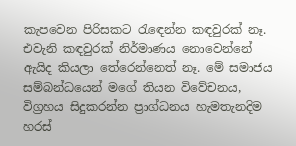කැපවෙන පිරිසකට රැඳෙන්න කඳවුරක් නෑ. එවැනි කඳවුරක් නිර්මාණය නොවෙන්නේ ඇයිද කියලා තේරෙන්නෙත් නෑ. මේ සමාජය සම්බන්ධයෙන් මගේ තියන විවේචනය, විග්‍රහය සිදුකරන්න ප්‍රාග්ධනය හැමතැනදිම හරස්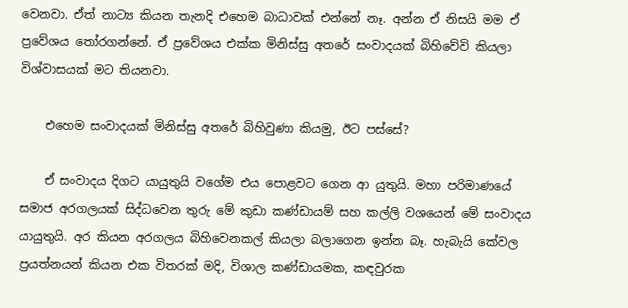වෙනවා. ඒත් නාට්‍ය කියන තැනදි එහෙම බාධාවක් එන්නේ නෑ. අන්න ඒ නිසයි මම ඒ ප්‍රවේශය තෝරගන්නේ. ඒ ප්‍රවේශය එක්ක මිනිස්සු අතරේ සංවාදයක් බිහිවේවි කියලා විශ්වාසයක් මට තියනවා.

    එහෙම සංවාදයක් මිනිස්සු අතරේ බිහිවුණා කියමු, ඊට පස්සේ?

    ඒ සංවාදය දිගට යායුතුයි වගේම එය පොළවට ගෙන ආ යුතුයි. මහා පරිමාණයේ සමාජ අරගලයක් සිද්ධවෙන තුරු මේ කුඩා කණ්ඩායම් සහ කල්ලි වශයෙන් මේ සංවාදය යායුතුයි. අර කියන අරගලය බිහිවෙනකල් කියලා බලාගෙන ඉන්න බෑ. හැබැයි කේවල ප්‍රයත්නයන් කියන එක විතරක් මදි, විශාල කණ්ඩායමක, කඳවුරක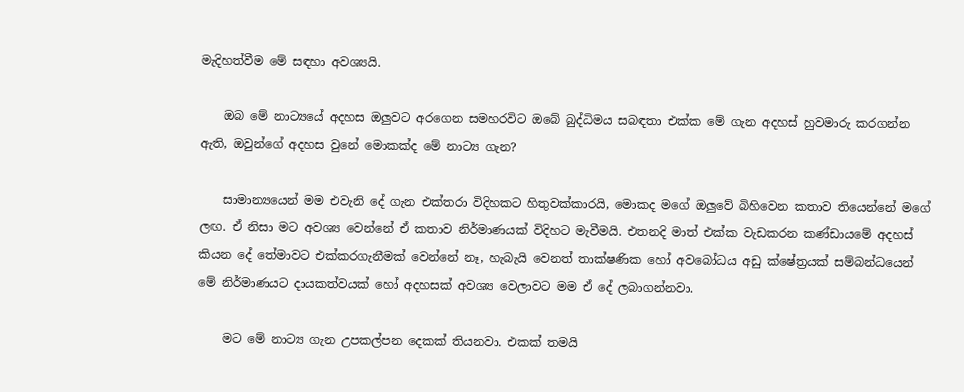මැදිහත්වීම මේ සඳහා අවශ්‍යයි.

    ඔබ මේ නාට්‍යයේ අදහස ඔලුවට අරගෙන සමහරවිට ඔබේ බුද්ධිමය සබඳතා එක්ක මේ ගැන අදහස් හුවමාරු කරගන්න ඇති, ඔවුන්ගේ අදහස වුනේ මොකක්ද මේ නාට්‍ය ගැන?

    සාමාන්‍යයෙන් මම එවැනි දේ ගැන එක්තරා විදිහකට හිතුවක්කාරයි, මොකද මගේ ඔලුවේ බිහිවෙන කතාව තියෙන්නේ මගේ ලඟ. ඒ නිසා මට අවශ්‍ය වෙන්නේ ඒ කතාව නිර්මාණයක් විදිහට මැවීමයි. එතනදි මාත් එක්ක වැඩකරන කණ්ඩායමේ අදහස් කියන දේ තේමාවට එක්කරගැනීමක් වෙන්නේ නෑ, හැබැයි වෙනත් තාක්ෂණික හෝ අවබෝධය අඩු ක්ෂේත්‍රයක් සම්බන්ධයෙන් මේ නිර්මාණයට දායකත්වයක් හෝ අදහසක් අවශ්‍ය වෙලාවට මම ඒ දේ ලබාගන්නවා.

    මට මේ නාට්‍ය ගැන උපකල්පන දෙකක් තියනවා. එකක් තමයි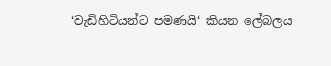‘වැඩිහිටියන්ට පමණයි‘ කියන ලේබලය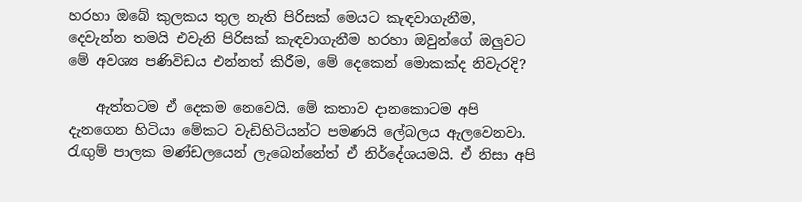හරහා ඔබේ කුලකය තුල නැති පිරිසක් මෙයට කැඳවාගැනීම, දෙවැන්න තමයි එවැනි පිරිසක් කැඳවාගැනීම හරහා ඔවුන්ගේ ඔලුවට මේ අවශ්‍ය පණිවිඩය එන්නත් කිරීම, මේ දෙකෙන් මොකක්ද නිවැරදි?

    ඇත්තටම ඒ දෙකම නෙවෙයි. මේ කතාව දානකොටම අපි දැනගෙන හිටියා මේකට වැඩිහිටියන්ට පමණයි ලේබලය ඇලවෙනවා. රැඟුම් පාලක මණ්ඩලයෙන් ලැබෙන්නේත් ඒ නිර්දේශයමයි. ඒ නිසා අපි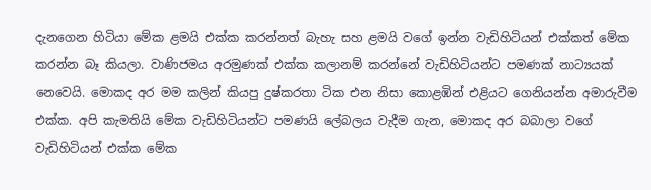දැනගෙන හිටියා මේක ළමයි එක්ක කරන්නත් බැහැ සහ ළමයි වගේ ඉන්න වැඩිහිටියන් එක්කත් මේක කරන්න බෑ කියලා. වාණිජමය අරමුණක් එක්ක කලානම් කරන්නේ වැඩිහිටියන්ට පමණක් නාට්‍යයක් නෙවෙයි. මොකද අර මම කලින් කියපු දුෂ්කරතා ටික එන නිසා කොළඹින් එළියට ගෙනියන්න අමාරුවීම එක්ක. අපි කැමතියි මේක වැඩිහිටියන්ට පමණයි ලේබලය වැදීම ගැන, මොකද අර බබාලා වගේ වැඩිහිටියන් එක්ක මේක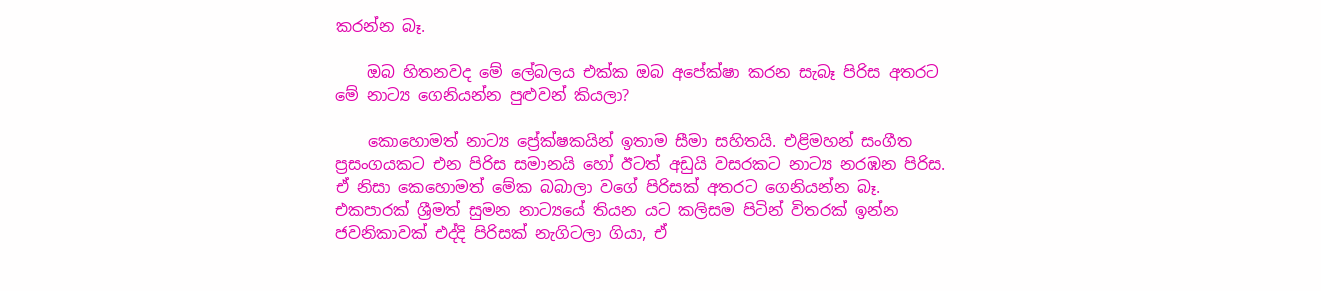කරන්න බෑ.

    ඔබ හිතනවද මේ ලේබලය එක්ක ඔබ අපේක්ෂා කරන සැබෑ පිරිස අතරට මේ නාට්‍ය ගෙනියන්න පුළුවන් කියලා?

    කොහොමත් නාට්‍ය ප්‍රේක්ෂකයින් ඉතාම සීමා සහිතයි. එළිමහන් සංගීත ප්‍රසංගයකට එන පිරිස සමානයි හෝ ඊටත් අඩුයි වසරකට නාට්‍ය නරඹන පිරිස. ඒ නිසා කෙහොමත් මේක බබාලා වගේ පිරිසක් අතරට ගෙනියන්න බෑ. එකපාරක් ශ්‍රීමත් සුමන නාට්‍යයේ තියන යට කලිසම පිටින් විතරක් ඉන්න ජවනිකාවක් එද්දි පිරිසක් නැගිටලා ගියා, ඒ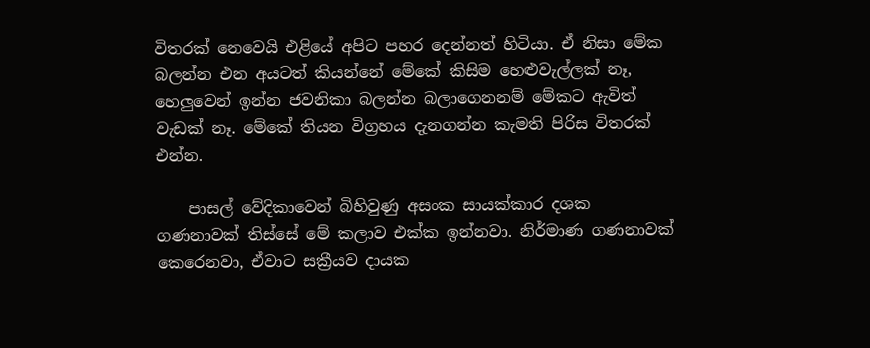විතරක් නෙවෙයි එළියේ අපිට පහර දෙන්නත් හිටියා. ඒ නිසා මේක බලන්න එන අයටත් කියන්නේ මේකේ කිසිම හෙළුවැල්ලක් නෑ, හෙලුවෙන් ඉන්න ජවනිකා බලන්න බලාගෙනනම් මේකට ඇවිත් වැඩක් නෑ. මේකේ තියන විග්‍රහය දැනගන්න කැමති පිරිස විතරක් එන්න.

    පාසල් වේදිකාවෙන් බිහිවුණු අසංක සායක්කාර දශක ගණනාවක් තිස්සේ මේ කලාව එක්ක ඉන්නවා. නිර්මාණ ගණනාවක් කෙරෙනවා, ඒවාට සක්‍රීයව දායක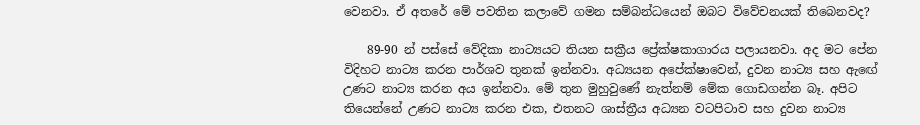වෙනවා. ඒ අතරේ මේ පවතින කලාවේ ගමන සම්බන්ධයෙන් ඔබට විවේචනයක් තිබෙනවද?

    89-90 න් පස්සේ වේදිකා නාට්‍යයට තියන සක්‍රීය ප්‍රේක්ෂකාගාරය පලායනවා. අද මට පේන විදිහට නාට්‍ය කරන පාර්ශව තුනක් ඉන්නවා. අධ්‍යයන අපේක්ෂාවෙන්, දුවන නාට්‍ය සහ ඇඟේ උණට නාට්‍ය කරන අය ඉන්නවා. මේ තුන මුහුවුණේ නැත්නම් මේක ගොඩගන්න බෑ. අපිට තියෙන්නේ උණට නාට්‍ය කරන එක, එතනට ශාස්ත්‍රීය අධ්‍යන වටපිටාව සහ දුවන නාට්‍ය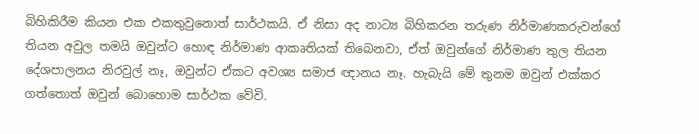බිහිකිරීම කියන එක එකතුවුනොත් සාර්ථකයි. ඒ නිසා අද නාට්‍ය බිහිකරන තරුණ නිර්මාණකරුවන්ගේ තියන අවුල තමයි ඔවුන්ට හොඳ නිර්මාණ ආකෘතියක් තිබෙනවා, ඒත් ඔවුන්ගේ නිර්මාණ තුල තියන දේශපාලනය නිරවුල් නෑ, ඔවුන්ට ඒකට අවශ්‍ය සමාජ ඥානය නෑ. හැබැයි මේ තුනම ඔවුන් එක්කර ගත්තොත් ඔවුන් බොහොම සාර්ථක වේවි.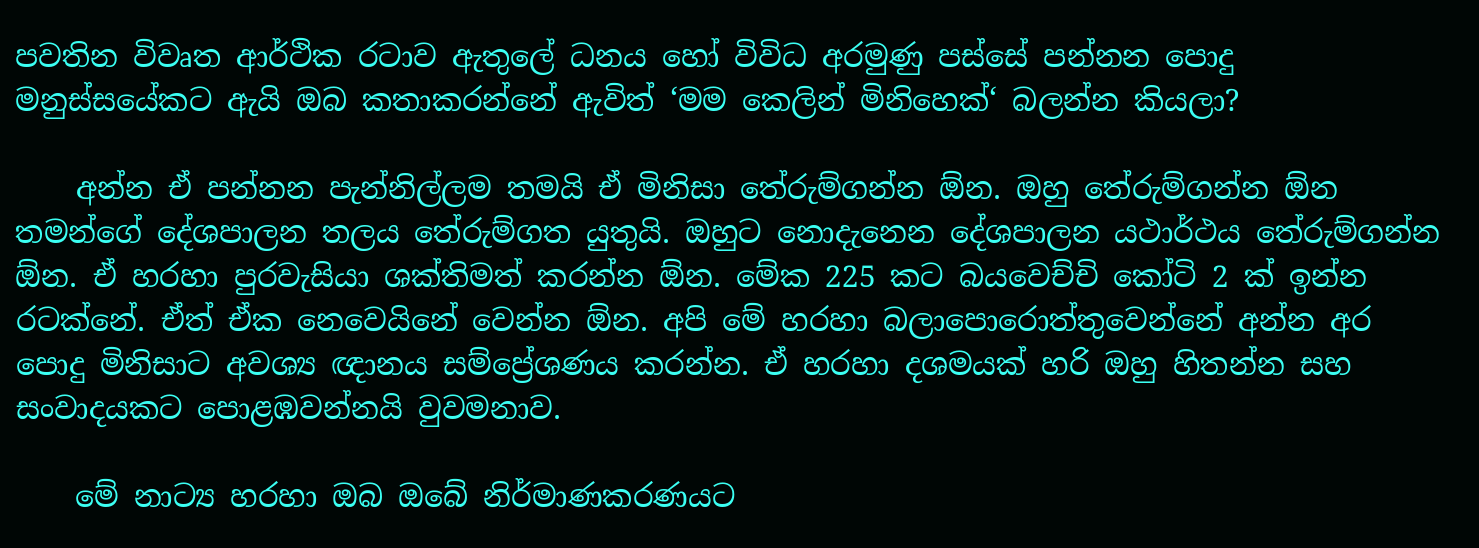පවතින විවෘත ආර්ථික රටාව ඇතුලේ ධනය හෝ විවිධ අරමුණු පස්සේ පන්නන පොදු මනුස්සයේකට ඇයි ඔබ කතාකරන්නේ ඇවිත් ‘මම කෙලින් මිනිහෙක්‘ බලන්න කියලා?

    අන්න ඒ පන්නන පැන්නිල්ලම තමයි ඒ මිනිසා තේරුම්ගන්න ඕන. ඔහු තේරුම්ගන්න ඕන තමන්ගේ දේශපාලන තලය තේරුම්ගත යුතුයි. ඔහුට නොදැනෙන දේශපාලන යථාර්ථය තේරුම්ගන්න ඕන. ඒ හරහා පුරවැසියා ශක්තිමත් කරන්න ඕන. මේක 225 කට බයවෙච්චි කෝටි 2 ක් ඉන්න රටක්නේ. ඒත් ඒක නෙවෙයිනේ වෙන්න ඕන. අපි මේ හරහා බලාපොරොත්තුවෙන්නේ අන්න අර පොදු මිනිසාට අවශ්‍ය ඥානය සම්ප්‍රේශණය කරන්න. ඒ හරහා දශමයක් හරි ඔහු හිතන්න සහ සංවාදයකට පොළඹවන්නයි වුවමනාව.

    මේ නාට්‍ය හරහා ඔබ ඔබේ නිර්මාණකරණයට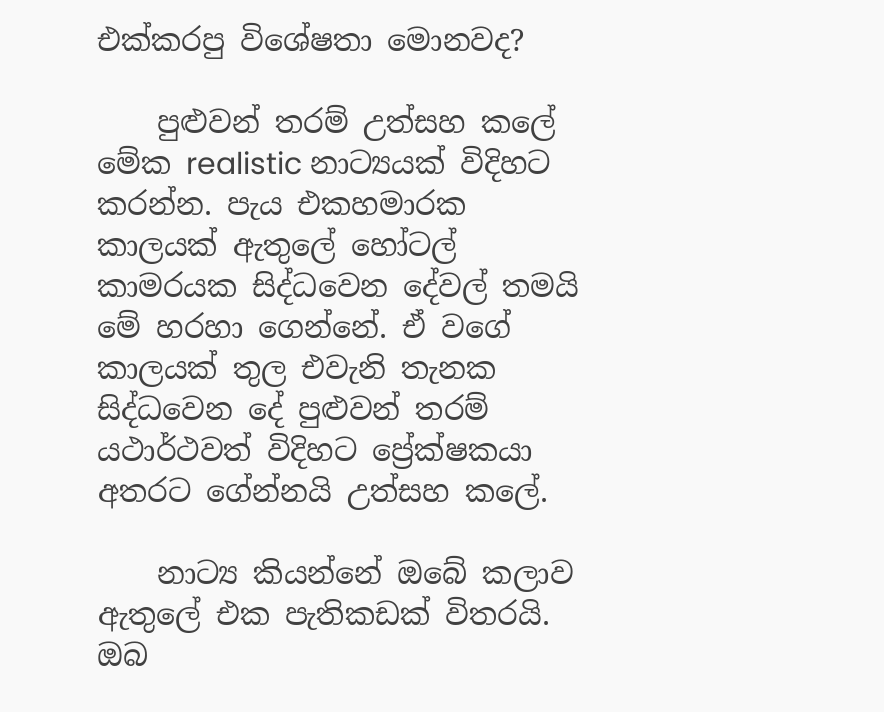එක්කරපු විශේෂතා මොනවද?

    පුළුවන් තරම් උත්සහ කලේ මේක realistic නාට්‍යයක් විදිහට කරන්න. පැය එකහමාරක කාලයක් ඇතුලේ හෝටල් කාමරයක සිද්ධවෙන දේවල් තමයි මේ හරහා ගෙන්නේ. ඒ වගේ කාලයක් තුල එවැනි තැනක සිද්ධවෙන දේ පුළුවන් තරම් යථාර්ථවත් විදිහට ප්‍රේක්ෂකයා අතරට ගේන්නයි උත්සහ කලේ.

    නාට්‍ය කියන්නේ ඔබේ කලාව ඇතුලේ එක පැතිකඩක් විතරයි. ඔබ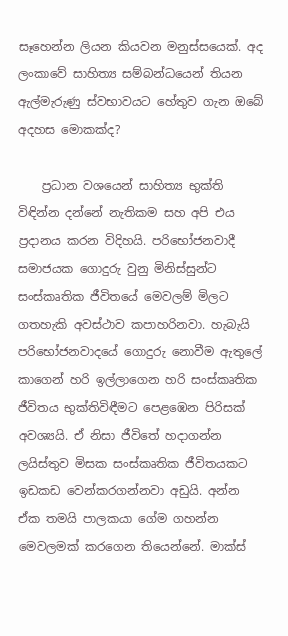සෑහෙන්න ලියන කියවන මනුස්සයෙක්. අද ලංකාවේ සාහිත්‍ය සම්බන්ධයෙන් තියන ඇල්මැරුණු ස්වභාවයට හේතුව ගැන ඔබේ අදහස මොකක්ද?

    ප්‍රධාන වශයෙන් සාහිත්‍ය භුක්ති විඳින්න දන්නේ නැතිකම සහ අපි එය ප්‍රදානය කරන විදිහයි. පරිභෝජනවාදී සමාජයක ගොදුරු වුනු මිනිස්සුන්ට සංස්කෘතික ජීවිතයේ මෙවලම් මිලට ගතහැකි අවස්ථාව කපාහරිනවා. හැබැයි පරිභෝජනවාදයේ ගොදුරු නොවීම ඇතුලේ කාගෙන් හරි ඉල්ලාගෙන හරි සංස්කෘතික ජීවිතය භුක්තිවිඳීමට පෙළඹෙන පිරිසක් අවශ්‍යයි. ඒ නිසා ජීවිතේ හදාගන්න ලයිස්තුව මිසක සංස්කෘතික ජීවිතයකට ඉඩකඩ වෙන්කරගන්නවා අඩුයි. අන්න ඒක තමයි පාලකයා ගේම ගහන්න මෙවලමක් කරගෙන තියෙන්නේ. මාක්ස්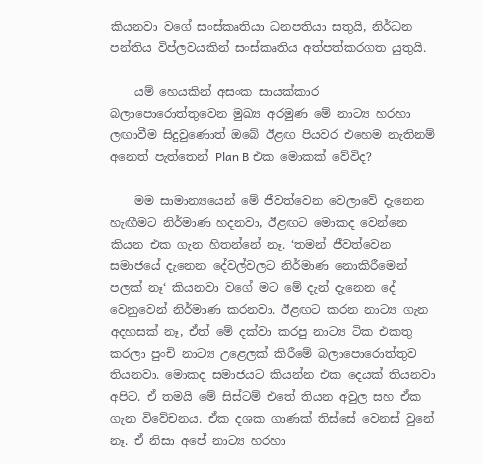කියනවා වගේ සංස්කෘතියා ධනපතියා සතුයි, නිර්ධන පන්තිය විප්ලවයකින් සංස්කෘතිය අත්පත්කරගත යුතුයි.

    යම් හෙයකින් අසංක සායක්කාර බලාපොරොත්තුවෙන මුඛ්‍ය අරමුණ මේ නාට්‍ය හරහා ලඟාවීම සිදුවුණොත් ඔබේ ඊළඟ පියවර එහෙම නැතිනම් අනෙත් පැත්තෙන් Plan B එක මොකක් වේවිද?

    මම සාමාන්‍යයෙන් මේ ජීවත්වෙන වෙලාවේ දැනෙන හැඟීමට නිර්මාණ හදනවා, ඊළඟට මොකද වෙන්නෙ කියන එක ගැන හිතන්නේ නෑ. ‘තමන් ජීවත්වෙන සමාජයේ දැනෙන දේවල්වලට නිර්මාණ නොකිරීමෙන් පලක් නෑ‘ කියනවා වගේ මට මේ දැන් දැනෙන දේ වෙනුවෙන් නිර්මාණ කරනවා. ඊළඟට කරන නාට්‍ය ගැන අදහසක් නෑ, ඒත් මේ දක්වා කරපු නාට්‍ය ටික එකතු කරලා පුංචි නාට්‍ය උළෙලක් කිරීමේ බලාපොරොත්තුව තියනවා. මොකද සමාජයට කියන්න එක දෙයක් තියනවා අපිට. ඒ තමයි මේ සිස්ටම් එතේ තියන අවුල සහ ඒක ගැන විවේචනය. ඒක දශක ගාණක් තිස්සේ වෙනස් වුනේ නෑ. ඒ නිසා අපේ නාට්‍ය හරහා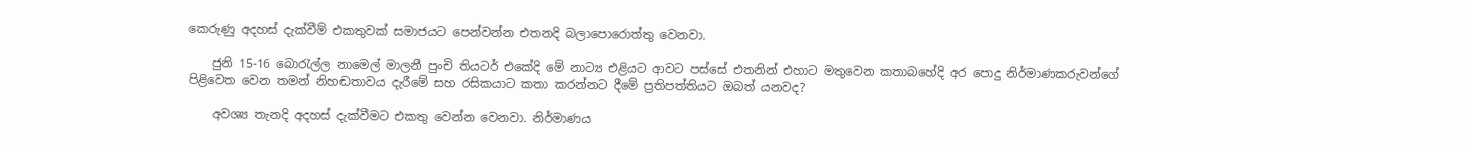කෙරුණු අදහස් දැක්වීම් එකතුවක් සමාජයට පෙන්වන්න එතනදි බලාපොරොත්තු වෙනවා.

    ජුනි 15-16 බොරැල්ල නාමෙල් මාලනී පුංචි තියටර් එකේදි මේ නාට්‍ය එළියට ආවට පස්සේ එතනින් එහාට මතුවෙන කතාබහේදි අර පොදු නිර්මාණකරුවන්ගේ පිළිවෙත වෙන තමන් නිහඬතාවය දැරීමේ සහ රසිකයාට කතා කරන්නට දීමේ ප්‍රතිපත්තියට ඔබත් යනවද?

    අවශ්‍ය තැනදි අදහස් දැක්වීමට එකතු වෙන්න වෙනවා. නිර්මාණය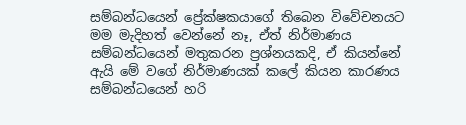සම්බන්ධයෙන් ප්‍රේක්ෂකයාගේ තිබෙන විවේචනයට මම මැදිහත් වෙන්නේ නෑ, ඒත් නිර්මාණය සම්බන්ධයෙන් මතුකරන ප්‍රශ්නයකදි, ඒ කියන්නේ ඇයි මේ වගේ නිර්මාණයක් කලේ කියන කාරණය සම්බන්ධයෙන් හරි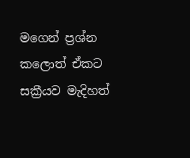මගෙන් ප්‍රශ්න කලොත් ඒකට සක්‍රීයව මැදිහත්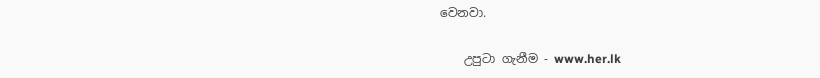වෙනවා.

    උපුටා ගැනීම - www.her.lk